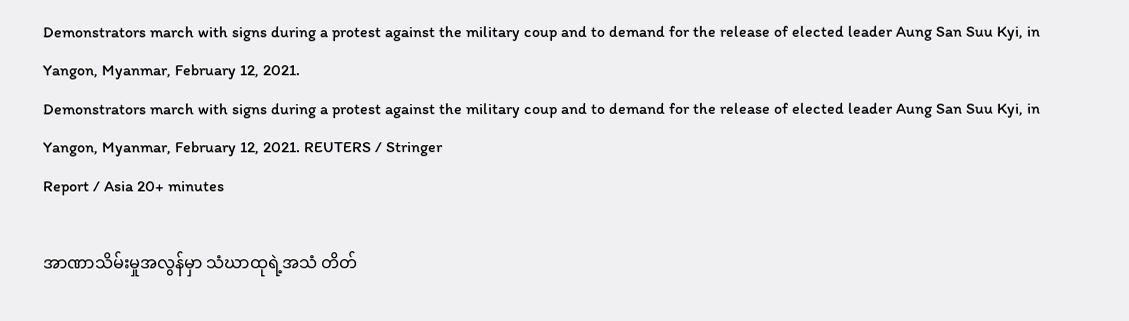Demonstrators march with signs during a protest against the military coup and to demand for the release of elected leader Aung San Suu Kyi, in Yangon, Myanmar, February 12, 2021.
Demonstrators march with signs during a protest against the military coup and to demand for the release of elected leader Aung San Suu Kyi, in Yangon, Myanmar, February 12, 2021. REUTERS / Stringer
Report / Asia 20+ minutes

အာဏာသိမ်းမှုအလွန်မှာ သံဃာထုရဲ့အသံ တိတ်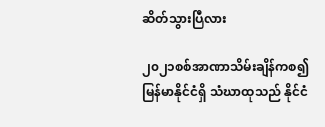ဆိတ်သွားပြီလား

၂၀၂၁စစ်အာဏာသိမ်းချိန်ကစ၍ မြန်မာနိုင်ငံရှိ သံဃာထုသည် နိုင်ငံ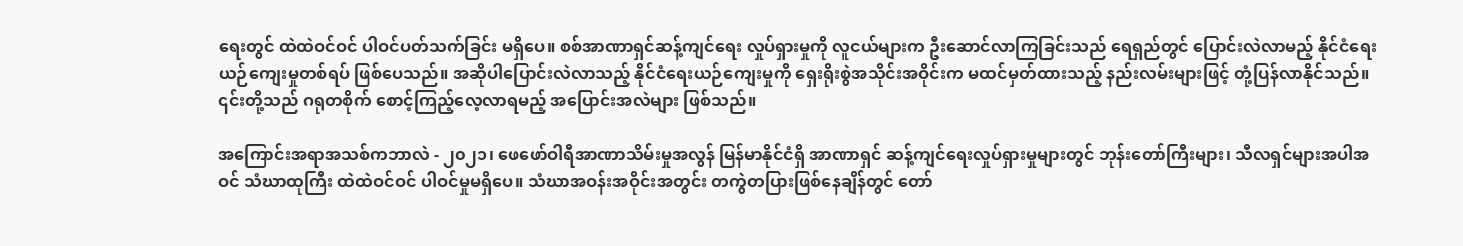ရေးတွင် ထဲထဲဝင်ဝင် ပါဝင်ပတ်သက်ခြင်း မရှိပေ။ စစ်အာဏာရှင်ဆန့်ကျင်ရေး လှုပ်ရှားမှုကို လူငယ်များက ဦးဆောင်လာကြခြင်းသည် ရေရှည်တွင် ပြောင်းလဲလာမည့် နိုင်ငံရေးယဉ်ကျေးမှုတစ်ရပ် ဖြစ်ပေသည်။ အဆိုပါပြောင်းလဲလာသည့် နိုင်ငံရေးယဉ်ကျေးမှုကို ရှေးရိုးစွဲအသိုင်းအဝိုင်းက မထင်မှတ်ထားသည့် နည်းလမ်းများဖြင့် တုံ့ပြန်လာနိုင်သည်။ ၎င်းတို့သည် ဂရုတစိုက် စောင့်ကြည့်လေ့လာရမည့် အပြောင်းအလဲများ ဖြစ်သည်။

အကြောင်းအရာအသစ်ကဘာလဲ - ၂၀၂၁၊ ဖေဖော်ဝါရီအာဏာသိမ်းမှုအလွန် မြန်မာနိုင်ငံရှိ အာဏာရှင် ဆန့်ကျင်ရေးလှုပ်ရှားမှုများတွင် ဘုန်းတော်ကြီးများ၊ သီလရှင်များအပါအဝင် သံဃာထုကြီး ထဲထဲဝင်ဝင် ပါဝင်မှုမရှိပေ။ သံဃာအဝန်းအဝိုင်းအတွင်း တကွဲတပြားဖြစ်နေချိန်တွင် တော်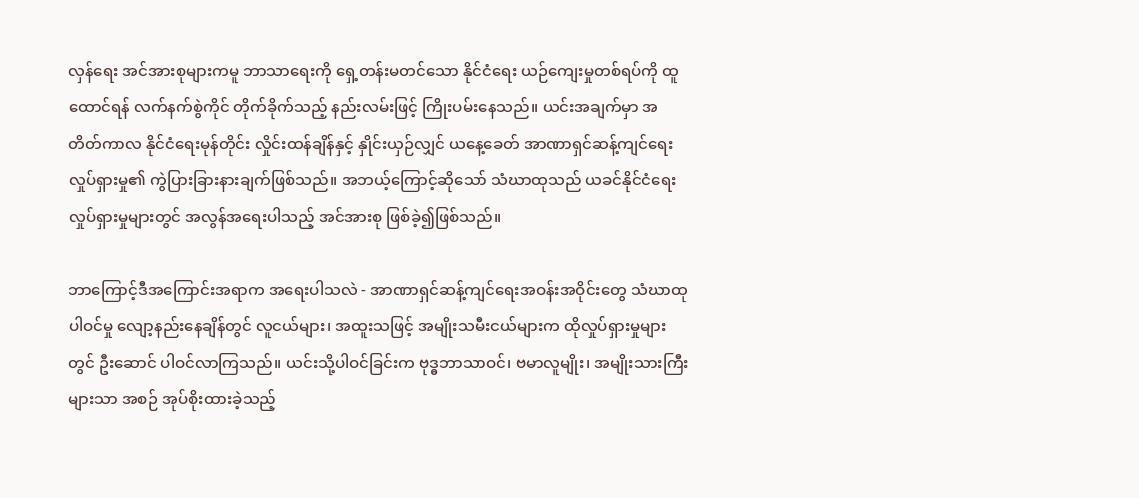လှန်ရေး အင်အားစုများကမူ ဘာသာရေးကို ရှေ့တန်းမတင်သော နိုင်ငံရေး ယဉ်ကျေးမှုတစ်ရပ်ကို ထူထောင်ရန် လက်နက်စွဲကိုင် တိုက်ခိုက်သည့် နည်းလမ်းဖြင့် ကြိုးပမ်းနေသည်။ ယင်းအချက်မှာ အတိတ်ကာလ နိုင်ငံရေးမုန်တိုင်း လှိုင်းထန်ချိန်နှင့် နှိုင်းယှဉ်လျှင် ယနေ့ခေတ် အာဏာရှင်ဆန့်ကျင်ရေးလှုပ်ရှားမှု၏ ကွဲပြားခြားနားချက်ဖြစ်သည်။ အဘယ့်ကြောင့်ဆိုသော် သံဃာထုသည် ယခင်နိုင်ငံရေးလှုပ်ရှားမှုများတွင် အလွန်အရေးပါသည့် အင်အားစု ဖြစ်ခဲ့၍ဖြစ်သည်။

ဘာကြောင့်ဒီအကြောင်းအရာက အရေးပါသလဲ - အာဏာရှင်ဆန့်ကျင်ရေးအဝန်းအဝိုင်းတွေ သံဃာထုပါဝင်မှု လျော့နည်းနေချိန်တွင် လူငယ်များ၊ အထူးသဖြင့် အမျိုးသမီးငယ်များက ထိုလှုပ်ရှားမှုများတွင် ဦးဆောင် ပါဝင်လာကြသည်။ ယင်းသို့ပါဝင်ခြင်းက ဗုဒ္ဓဘာသာဝင်၊ ဗမာလူမျိုး၊ အမျိုးသားကြီးများသာ အစဉ် အုပ်စိုးထားခဲ့သည့်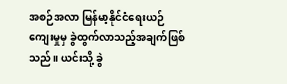အစဉ်အလာ မြန်မာ့နိုင်ငံရေးယဉ်ကျေးမှုမှ ခွဲထွက်လာသည့်အချက်ဖြစ်သည်။ ယင်းသို့ ခွဲ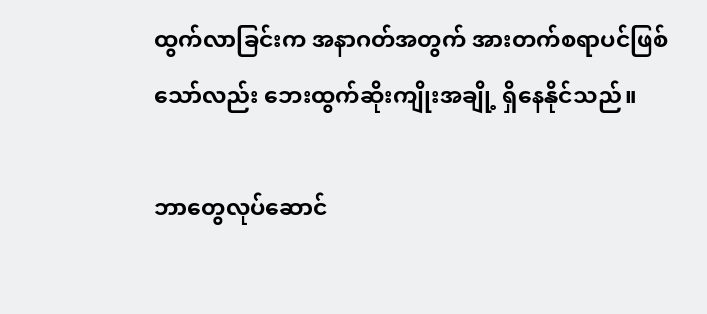ထွက်လာခြင်းက အနာဂတ်အတွက် အားတက်စရာပင်ဖြစ်သော်လည်း ဘေးထွက်ဆိုးကျိုးအချို့ ရှိနေနိုင်သည်။

ဘာတွေလုပ်ဆောင်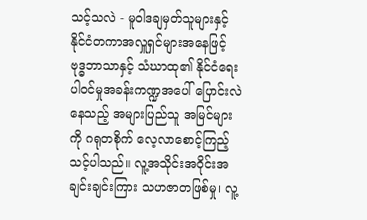သင့်သလဲ - မူဝါဒချမှတ်သူများနှင့် နိုင်ငံတကာအလှူရှင်များအနေဖြင့် ဗုဒ္ဓဘာသာနှင့် သံဃာထု၏ နိုင်ငံရေးပါဝင်မှုအခန်းကဏ္ဍအပေါ် ပြောင်းလဲနေသည့် အများပြည်သူ အမြင်များကို ဂရုတစိုက် လေ့လာစောင့်ကြည့်သင့်ပါသည်။ လူ့အသိုင်းအဝိုင်းအချင်းချင်းကြား သဟဇာတဖြစ်မှု၊ လူ့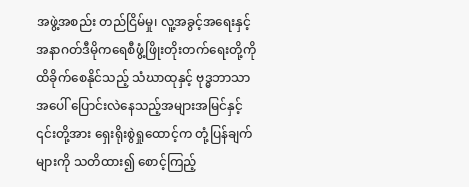အဖွဲ့အစည်း တည်ငြိမ်မှု၊ လူ့အခွင့်အရေးနှင့် အနာဂတ်ဒီမိုကရေစီဖွံ့ဖြိုးတိုးတက်ရေးတို့ကို ထိခိုက်စေနိုင်သည့် သံဃာထုနှင့် ဗုဒ္ဓဘာသာအပေါ် ပြောင်းလဲနေသည့်အများအမြင်နှင့် ၎င်းတို့အား ရှေးရိုးစွဲရှုထောင့်က တုံ့ပြန်ချက်များကို သတိထား၍ စောင့်ကြည့်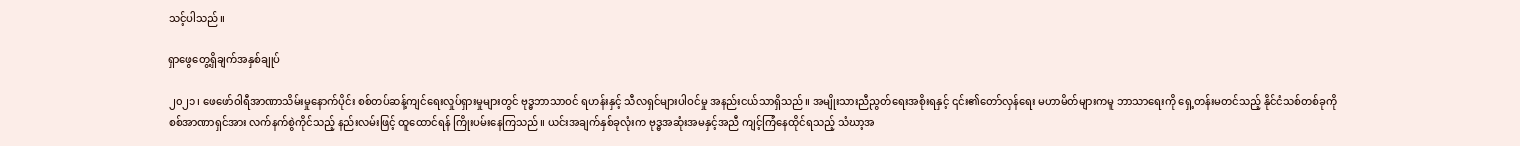သင့်ပါသည်။

ရှာဖွေတွေ့ရှိချက်အနှစ်ချုပ်

၂၀၂၁၊ ဖေဖော်ဝါရီအာဏာသိမ်းမှုနောက်ပိုင်း စစ်တပ်ဆန့်ကျင်ရေးလှုပ်ရှားမှုများတွင် ဗုဒ္ဓဘာသာဝင် ရဟန်းနှင့် သီလရှင်များပါဝင်မှု အနည်းငယ်သာရှိသည်။ အမျိုးသားညီညွတ်ရေးအစိုးရနှင့် ၎င်း၏တော်လှန်ရေး မဟာမိတ်များကမူ ဘာသာရေးကို ရှေ့တန်းမတင်သည့် နိုင်ငံသစ်တစ်ခုကို စစ်အာဏာရှင်အား လက်နက်စွဲကိုင်သည့် နည်းလမ်းဖြင့် ထူထောင်ရန် ကြိုးပမ်းနေကြသည်။ ယင်းအချက်နှစ်ခုလုံးက ဗုဒ္ဓအဆုံးအမနှင့်အညီ ကျင့်ကြံနေထိုင်ရသည့် သံဃာ့အ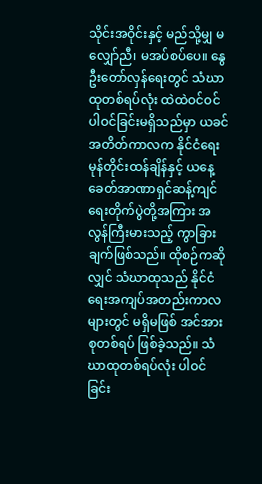သိုင်းအဝိုင်းနှင့် မည်သို့မျှ မလျှော်ညီ၊ မအပ်စပ်ပေ။ နွေဦးတော်လှန်ရေးတွင် သံဃာထုတစ်ရပ်လုံး ထဲထဲဝင်ဝင် ပါဝင်ခြင်းမရှိသည်မှာ ယခင်အတိတ်ကာလက နိုင်ငံရေးမုန်တိုင်းထန်ချိန်နှင့် ယနေ့ခေတ်အာဏာရှင်ဆန့်ကျင်ရေးတိုက်ပွဲတို့အကြား အလွန်ကြီးမားသည့် ကွာခြားချက်ဖြစ်သည်။ ထိုစဉ်ကဆိုလျှင် သံဃာထုသည် နိုင်ငံရေးအကျပ်အတည်းကာလများတွင် မရှိမဖြစ် အင်အားစုတစ်ရပ် ဖြစ်ခဲ့သည်။ သံဃာထုတစ်ရပ်လုံး ပါဝင်ခြင်း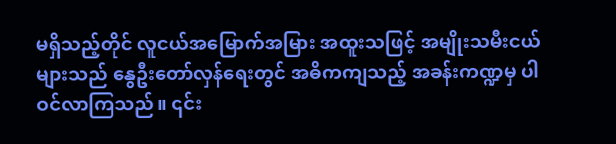မရှိသည့်တိုင် လူငယ်အမြောက်အမြား အထူးသဖြင့် အမျိုးသမီးငယ်များသည် နွေဦးတော်လှန်ရေးတွင် အဓိကကျသည့် အခန်းကဏ္ဍမှ ပါဝင်လာကြသည်။ ၎င်း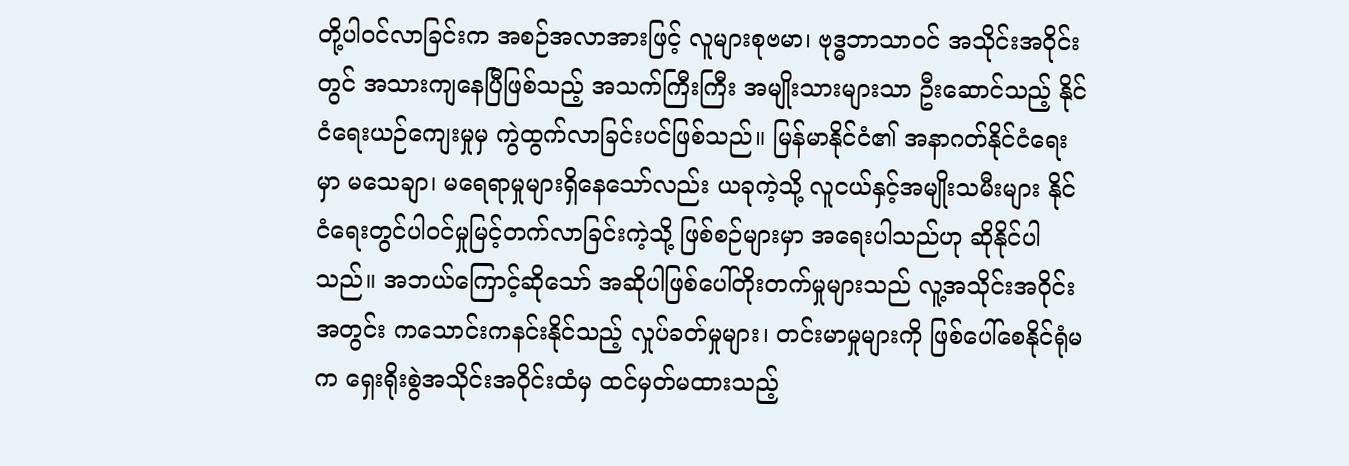တို့ပါဝင်လာခြင်းက အစဉ်အလာအားဖြင့် လူများစုဗမာ၊ ဗုဒ္ဓဘာသာဝင် အသိုင်းအဝိုင်းတွင် အသားကျနေပြီဖြစ်သည့် အသက်ကြီးကြီး အမျိုးသားများသာ ဦးဆောင်သည့် နိုင်ငံရေးယဉ်ကျေးမှုမှ ကွဲထွက်လာခြင်းပင်ဖြစ်သည်။ မြန်မာနိုင်ငံ၏ အနာဂတ်နိုင်ငံရေးမှာ မသေချာ၊ မရေရာမှုများရှိနေသော်လည်း ယခုကဲ့သို့ လူငယ်နှင့်အမျိုးသမီးများ နိုင်ငံရေးတွင်ပါဝင်မှုမြင့်တက်လာခြင်းကဲ့သို့ ဖြစ်စဉ်များမှာ အရေးပါသည်ဟု ဆိုနိုင်ပါသည်။ အဘယ်ကြောင့်ဆိုသော် အဆိုပါဖြစ်ပေါ်တိုးတက်မှုများသည် လူ့အသိုင်းအဝိုင်းအတွင်း ကသောင်းကနင်းနိုင်သည့် လှုပ်ခတ်မှုများ၊ တင်းမာမှုများကို ဖြစ်ပေါ်စေနိုင်ရုံမက ရှေးရိုးစွဲအသိုင်းအဝိုင်းထံမှ ထင်မှတ်မထားသည့်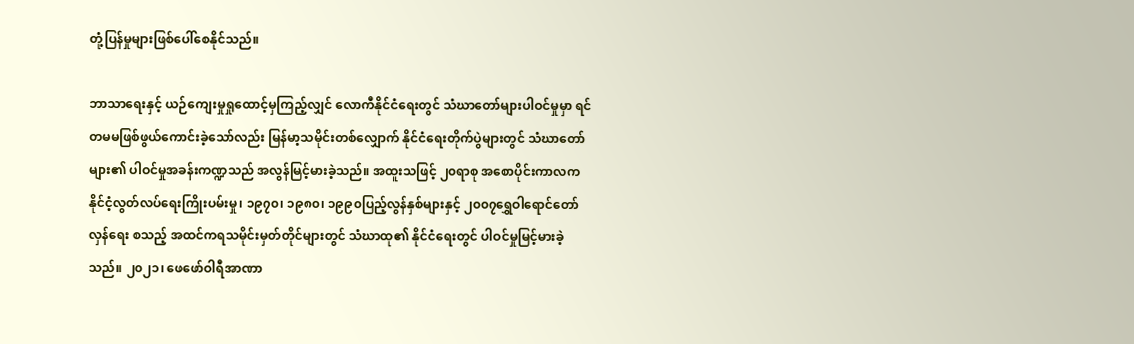တုံ့ပြန်မှုများဖြစ်ပေါ်စေနိုင်သည်။

ဘာသာရေးနှင့် ယဉ်ကျေးမှုရှုထောင့်မှကြည့်လျှင် လောကီနိုင်ငံရေးတွင် သံဃာတော်များပါဝင်မှုမှာ ရင်တမမဖြစ်ဖွယ်ကောင်းခဲ့သော်လည်း မြန်မာ့သမိုင်းတစ်လျှောက် နိုင်ငံရေးတိုက်ပွဲများတွင် သံဃာတော်များ၏ ပါဝင်မှုအခန်းကဏ္ဍသည် အလွန်မြင့်မားခဲ့သည်။ အထူးသဖြင့် ၂၀ရာစု အစောပိုင်းကာလက နိုင်ငံ့လွတ်လပ်ရေးကြိုးပမ်းမှု၊ ၁၉၇၀၊ ၁၉၈၀၊ ၁၉၉၀ပြည့်လွန်နှစ်များနှင့် ၂၀၀၇ရွှေဝါရောင်တော်လှန်ရေး စသည့် အထင်ကရသမိုင်းမှတ်တိုင်များတွင် သံဃာထု၏ နိုင်ငံရေးတွင် ပါဝင်မှုမြင့်မားခဲ့သည်။ ၂၀၂၁၊ ဖေဖော်ဝါရီအာဏာ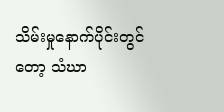သိမ်းမှုနောက်ပိုင်းတွင်တော့ သံဃာ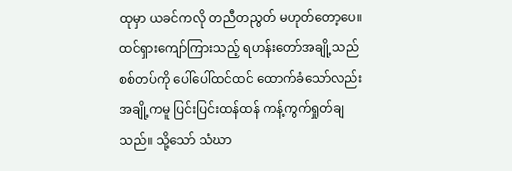ထုမှာ ယခင်ကလို တညီတညွတ် မဟုတ်တော့ပေ။ ထင်ရှားကျော်ကြားသည့် ရဟန်းတော်အချို့သည် စစ်တပ်ကို ပေါ်ပေါ်ထင်ထင် ထောက်ခံသော်လည်း အချို့ကမူ ပြင်းပြင်းထန်ထန် ကန့်ကွက်ရှုတ်ချသည်။ သို့သော် သံဃာ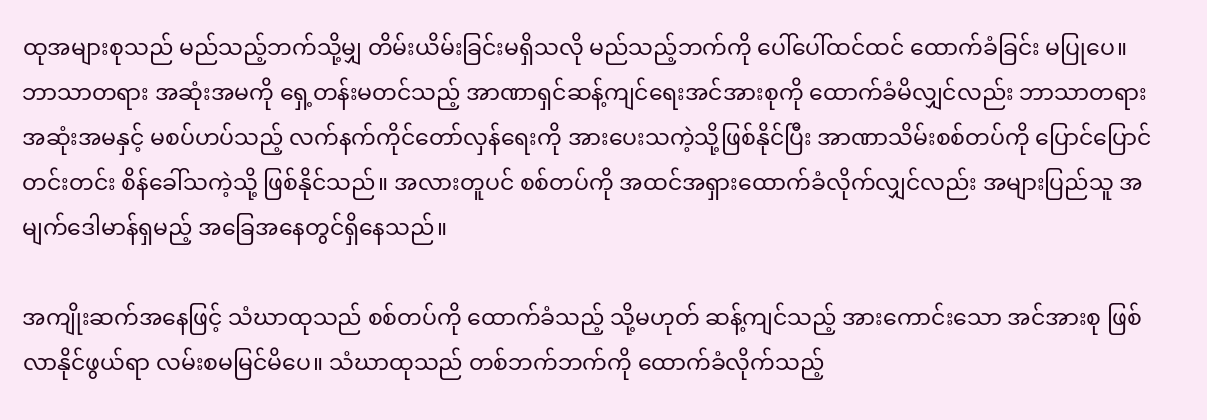ထုအများစုသည် မည်သည့်ဘက်သို့မျှ တိမ်းယိမ်းခြင်းမရှိသလို မည်သည့်ဘက်ကို ပေါ်ပေါ်ထင်ထင် ထောက်ခံခြင်း မပြုပေ။ ဘာသာတရား အဆုံးအမကို ရှေ့တန်းမတင်သည့် အာဏာရှင်ဆန့်ကျင်ရေးအင်အားစုကို ထောက်ခံမိလျှင်လည်း ဘာသာတရားအဆုံးအမနှင့် မစပ်ဟပ်သည့် လက်နက်ကိုင်တော်လှန်ရေးကို အားပေးသကဲ့သို့ဖြစ်နိုင်ပြီး အာဏာသိမ်းစစ်တပ်ကို ပြောင်ပြောင်တင်းတင်း စိန်ခေါ်သကဲ့သို့ ဖြစ်နိုင်သည်။ အလားတူပင် စစ်တပ်ကို အထင်အရှားထောက်ခံလိုက်လျှင်လည်း အများပြည်သူ အမျက်ဒေါမာန်ရှမည့် အခြေအနေတွင်ရှိနေသည်။

အကျိုးဆက်အနေဖြင့် သံဃာထုသည် စစ်တပ်ကို ထောက်ခံသည့် သို့မဟုတ် ဆန့်ကျင်သည့် အားကောင်းသော အင်အားစု ဖြစ်လာနိုင်ဖွယ်ရာ လမ်းစမမြင်မိပေ။ သံဃာထုသည် တစ်ဘက်ဘက်ကို ထောက်ခံလိုက်သည့်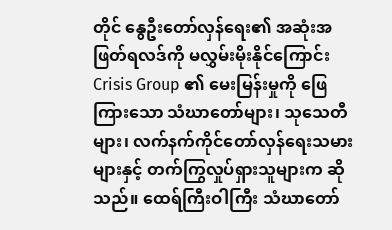တိုင် နွေဦးတော်လှန်ရေး၏ အဆုံးအဖြတ်ရလဒ်ကို မလွှမ်းမိုးနိုင်ကြောင်း Crisis Group ၏ မေးမြန်းမှုကို ဖြေကြားသော သံဃာတော်များ၊ သုသေတီများ၊ လက်နက်ကိုင်တော်လှန်ရေးသမားများနှင့် တက်ကြွလှုပ်ရှားသူများက ဆိုသည်။ ထေရ်ကြီးဝါကြီး သံဃာတော်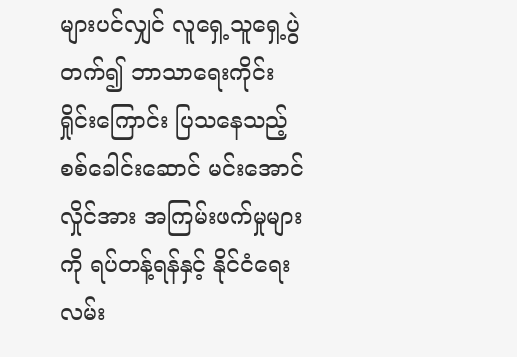များပင်လျှင် လူရှေ့သူရှေ့ပွဲတက်၍ ဘာသာရေးကိုင်းရှိုင်းကြောင်း ပြသနေသည့် စစ်ခေါင်းဆောင် မင်းအောင်လှိုင်အား အကြမ်းဖက်မှုများကို ရပ်တန့်ရန်နှင့် နိုင်ငံရေးလမ်း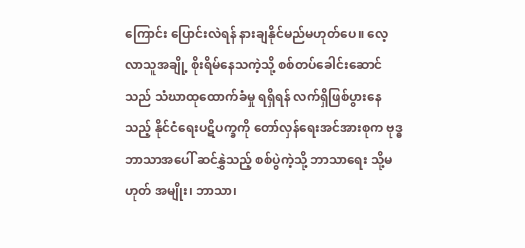ကြောင်း ပြောင်းလဲရန် နားချနိုင်မည်မဟုတ်ပေ။ လေ့လာသူအချို့ စိုးရိမ်နေသကဲ့သို့ စစ်တပ်ခေါင်းဆောင်သည် သံဃာထုထောက်ခံမှု ရရှိရန် လက်ရှိဖြစ်ပွားနေသည့် နိုင်ငံရေးပဋိပက္ခကို တော်လှန်ရေးအင်အားစုက ဗုဒ္ဓဘာသာအပေါ် ဆင်နွှဲသည့် စစ်ပွဲကဲ့သို့ ဘာသာရေး သို့မဟုတ် အမျိုး၊ ဘာသာ၊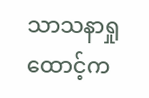သာသနာရှုထောင့်က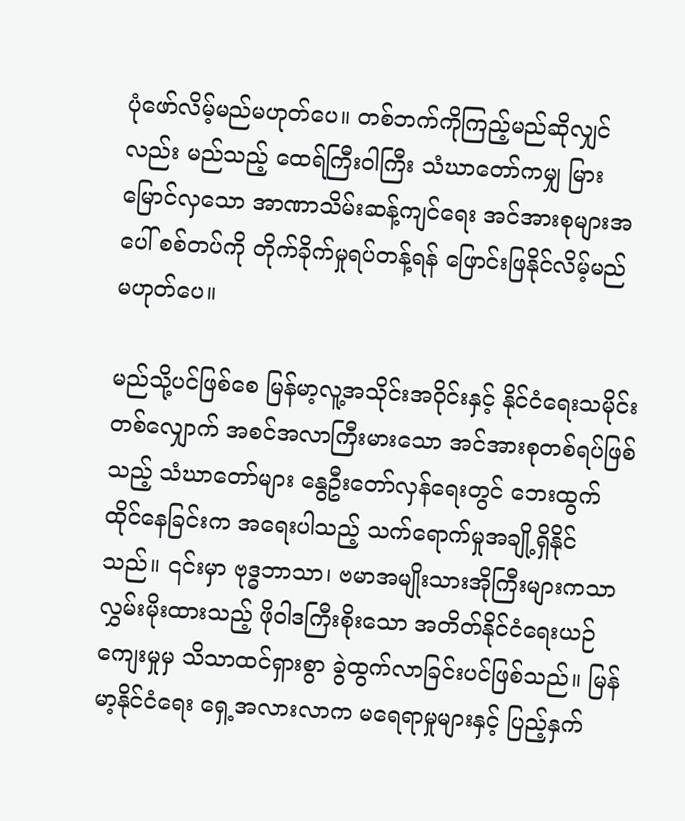ပုံဖော်လိမ့်မည်မဟုတ်ပေ။ တစ်ဘက်ကိုကြည့်မည်ဆိုလျှင်လည်း မည်သည့် ထေရ်ကြီးဝါကြီး သံဃာတော်ကမျှ မြားမြောင်လှသော အာဏာသိမ်းဆန့်ကျင်ရေး အင်အားစုများအပေါ် စစ်တပ်ကို တိုက်ခိုက်မှုရပ်တန့်ရန် ဖြောင်းဖြနိုင်လိမ့်မည် မဟုတ်ပေ။

မည်သို့ပင်ဖြစ်စေ မြန်မာ့လူ့အသိုင်းအဝိုင်းနှင့် နိုင်ငံရေးသမိုင်းတစ်လျှောက် အစင်အလာကြီးမားသော အင်အားစုတစ်ရပ်ဖြစ်သည့် သံဃာတော်များ နွေဦးတော်လှန်ရေးတွင် ဘေးထွက်ထိုင်နေခြင်းက အရေးပါသည့် သက်ရောက်မှုအချို့ရှိနိုင်သည်။ ၎င်းမှာ ဗုဒ္ဓဘာသာ၊ ဗမာအမျိုးသားအိုကြီးများကသာ လွှမ်းမိုးထားသည့် ဖိုဝါဒကြီးစိုးသော အတိတ်နိုင်ငံရေးယဉ်ကျေးမှုမှ သိသာထင်ရှားစွာ ခွဲထွက်လာခြင်းပင်ဖြစ်သည်။ မြန်မာ့နိုင်ငံရေး ရှေ့အလားလာက မရေရာမှုများနှင့် ပြည့်နှက်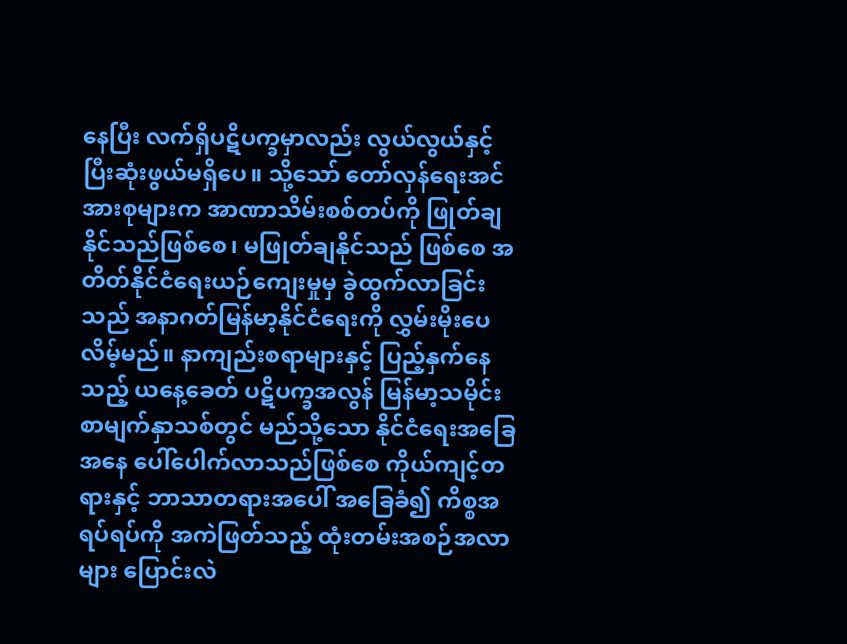နေပြီး လက်ရှိပဋိပက္ခမှာလည်း လွယ်လွယ်နှင့် ပြီးဆုံးဖွယ်မရှိပေ။ သို့သော် တော်လှန်ရေးအင်အားစုများက အာဏာသိမ်းစစ်တပ်ကို ဖြုတ်ချနိုင်သည်ဖြစ်စေ၊ မဖြုတ်ချနိုင်သည် ဖြစ်စေ အတိတ်နိုင်ငံရေးယဉ်ကျေးမှုမှ ခွဲထွက်လာခြင်းသည် အနာဂတ်မြန်မာ့နိုင်ငံရေးကို လွှမ်းမိုးပေလိမ့်မည်။ နာကျည်းစရာများနှင့် ပြည့်နှက်နေသည့် ယနေ့ခေတ် ပဋိပက္ခအလွန် မြန်မာ့သမိုင်း စာမျက်နှာသစ်တွင် မည်သို့သော နိုင်ငံရေးအခြေအနေ ပေါ်ပေါက်လာသည်ဖြစ်စေ ကိုယ်ကျင့်တရားနှင့် ဘာသာတရားအပေါ် အခြေခံ၍ ကိစ္စအရပ်ရပ်ကို အကဲဖြတ်သည့် ထုံးတမ်းအစဉ်အလာများ ပြောင်းလဲ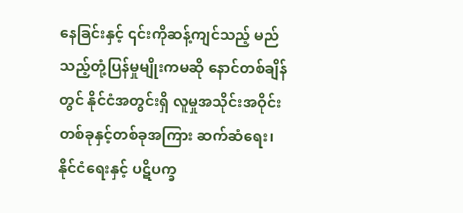နေခြင်းနှင့် ၎င်းကိုဆန့်ကျင်သည့် မည်သည့်တုံ့ပြန်မှုမျိုးကမဆို နောင်တစ်ချိန်တွင် နိုင်ငံအတွင်းရှိ လူမှုအသိုင်းအဝိုင်း တစ်ခုနှင့်တစ်ခုအကြား ဆက်ဆံရေး၊ နိုင်ငံရေးနှင့် ပဋိပက္ခ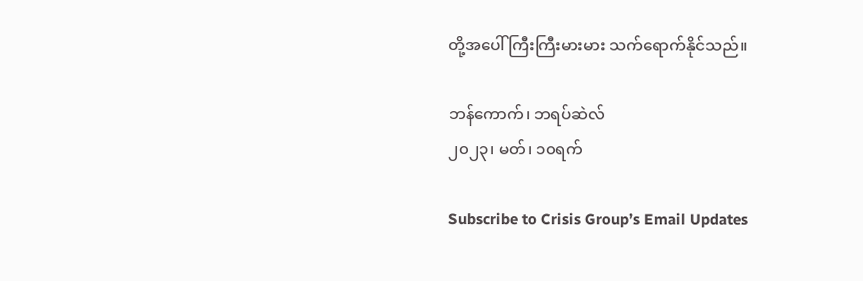တို့အပေါ် ကြီးကြီးမားမား သက်ရောက်နိုင်သည်။

ဘန်ကောက်၊ ဘရပ်ဆဲလ်
၂၀၂၃၊ မတ်၊ ၁၀ရက်

Subscribe to Crisis Group’s Email Updates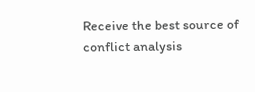Receive the best source of conflict analysis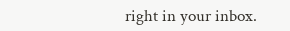right in your inbox.